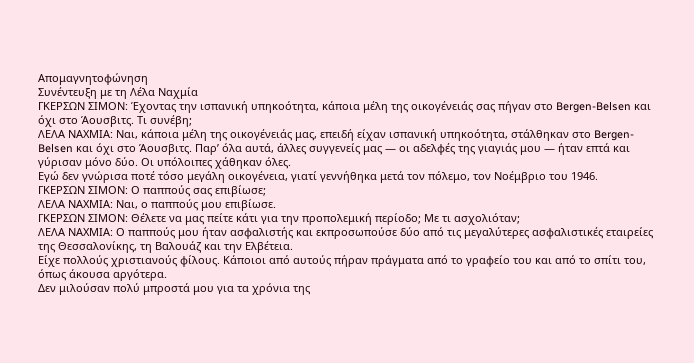Απομαγνητοφώνηση
Συνέντευξη με τη Λέλα Ναχμία
ΓΚΕΡΣΩΝ ΣΙΜΟΝ: Έχοντας την ισπανική υπηκοότητα, κάποια μέλη της οικογένειάς σας πήγαν στο Bergen-Belsen και όχι στο Άουσβιτς. Τι συνέβη;
ΛΕΛΑ ΝΑΧΜΙΑ: Ναι, κάποια μέλη της οικογένειάς μας, επειδή είχαν ισπανική υπηκοότητα, στάλθηκαν στο Bergen-Belsen και όχι στο Άουσβιτς. Παρ’ όλα αυτά, άλλες συγγενείς μας — οι αδελφές της γιαγιάς μου — ήταν επτά και γύρισαν μόνο δύο. Οι υπόλοιπες χάθηκαν όλες.
Εγώ δεν γνώρισα ποτέ τόσο μεγάλη οικογένεια, γιατί γεννήθηκα μετά τον πόλεμο, τον Νοέμβριο του 1946.
ΓΚΕΡΣΩΝ ΣΙΜΟΝ: Ο παππούς σας επιβίωσε;
ΛΕΛΑ ΝΑΧΜΙΑ: Ναι, ο παππούς μου επιβίωσε.
ΓΚΕΡΣΩΝ ΣΙΜΟΝ: Θέλετε να μας πείτε κάτι για την προπολεμική περίοδο; Με τι ασχολιόταν;
ΛΕΛΑ ΝΑΧΜΙΑ: Ο παππούς μου ήταν ασφαλιστής και εκπροσωπούσε δύο από τις μεγαλύτερες ασφαλιστικές εταιρείες της Θεσσαλονίκης, τη Βαλουάζ και την Ελβέτεια.
Είχε πολλούς χριστιανούς φίλους. Κάποιοι από αυτούς πήραν πράγματα από το γραφείο του και από το σπίτι του, όπως άκουσα αργότερα.
Δεν μιλούσαν πολύ μπροστά μου για τα χρόνια της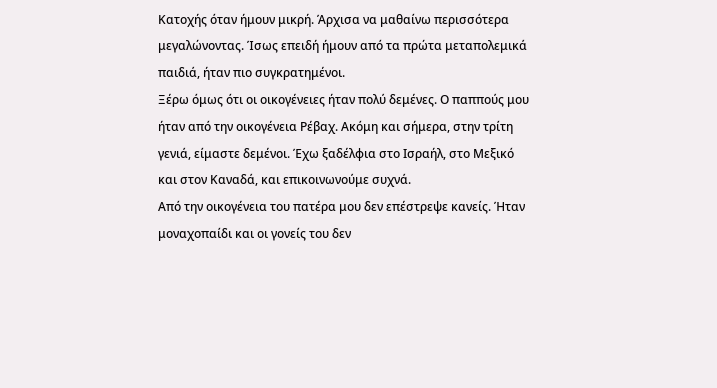Κατοχής όταν ήμουν μικρή. Άρχισα να μαθαίνω περισσότερα μεγαλώνοντας. Ίσως επειδή ήμουν από τα πρώτα μεταπολεμικά παιδιά, ήταν πιο συγκρατημένοι.
Ξέρω όμως ότι οι οικογένειες ήταν πολύ δεμένες. Ο παππούς μου ήταν από την οικογένεια Ρέβαχ. Ακόμη και σήμερα, στην τρίτη γενιά, είμαστε δεμένοι. Έχω ξαδέλφια στο Ισραήλ, στο Μεξικό και στον Καναδά, και επικοινωνούμε συχνά.
Από την οικογένεια του πατέρα μου δεν επέστρεψε κανείς. Ήταν μοναχοπαίδι και οι γονείς του δεν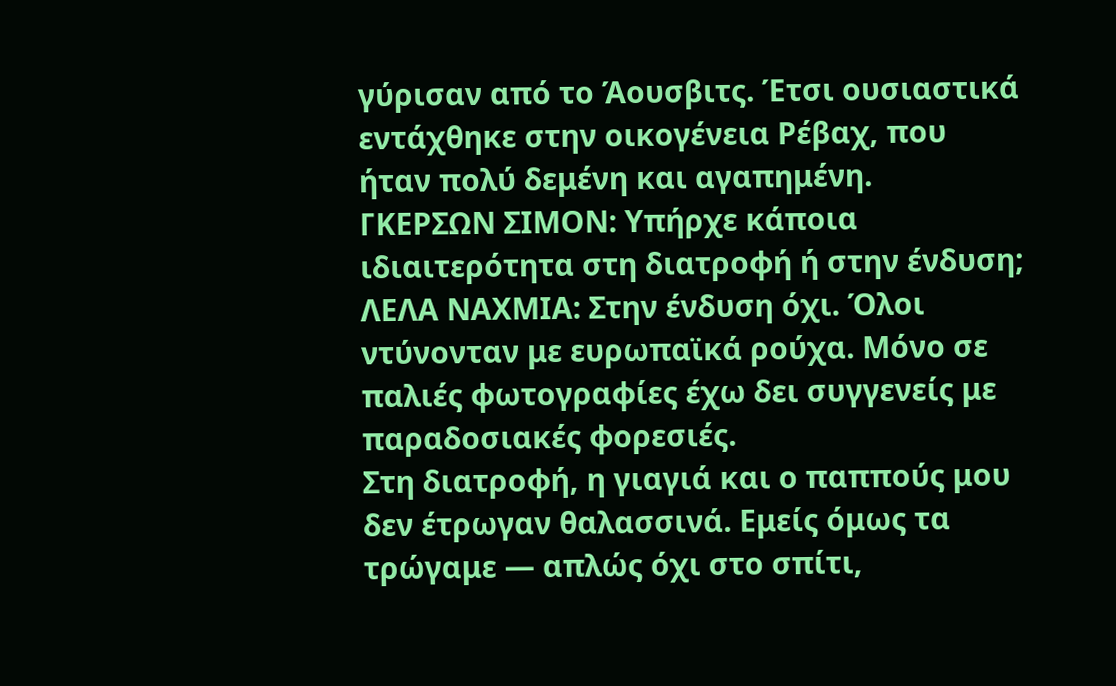γύρισαν από το Άουσβιτς. Έτσι ουσιαστικά εντάχθηκε στην οικογένεια Ρέβαχ, που ήταν πολύ δεμένη και αγαπημένη.
ΓΚΕΡΣΩΝ ΣΙΜΟΝ: Υπήρχε κάποια ιδιαιτερότητα στη διατροφή ή στην ένδυση;
ΛΕΛΑ ΝΑΧΜΙΑ: Στην ένδυση όχι. Όλοι ντύνονταν με ευρωπαϊκά ρούχα. Μόνο σε παλιές φωτογραφίες έχω δει συγγενείς με παραδοσιακές φορεσιές.
Στη διατροφή, η γιαγιά και ο παππούς μου δεν έτρωγαν θαλασσινά. Εμείς όμως τα τρώγαμε — απλώς όχι στο σπίτι,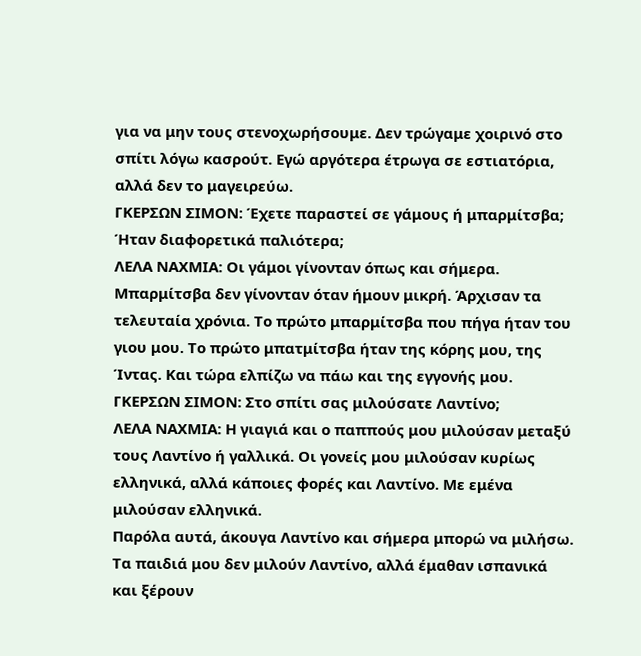για να μην τους στενοχωρήσουμε. Δεν τρώγαμε χοιρινό στο σπίτι λόγω κασρούτ. Εγώ αργότερα έτρωγα σε εστιατόρια, αλλά δεν το μαγειρεύω.
ΓΚΕΡΣΩΝ ΣΙΜΟΝ: Έχετε παραστεί σε γάμους ή μπαρμίτσβα; Ήταν διαφορετικά παλιότερα;
ΛΕΛΑ ΝΑΧΜΙΑ: Οι γάμοι γίνονταν όπως και σήμερα.
Μπαρμίτσβα δεν γίνονταν όταν ήμουν μικρή. Άρχισαν τα τελευταία χρόνια. Το πρώτο μπαρμίτσβα που πήγα ήταν του γιου μου. Το πρώτο μπατμίτσβα ήταν της κόρης μου, της Ίντας. Και τώρα ελπίζω να πάω και της εγγονής μου.
ΓΚΕΡΣΩΝ ΣΙΜΟΝ: Στο σπίτι σας μιλούσατε Λαντίνο;
ΛΕΛΑ ΝΑΧΜΙΑ: Η γιαγιά και ο παππούς μου μιλούσαν μεταξύ τους Λαντίνο ή γαλλικά. Οι γονείς μου μιλούσαν κυρίως ελληνικά, αλλά κάποιες φορές και Λαντίνο. Με εμένα μιλούσαν ελληνικά.
Παρόλα αυτά, άκουγα Λαντίνο και σήμερα μπορώ να μιλήσω. Τα παιδιά μου δεν μιλούν Λαντίνο, αλλά έμαθαν ισπανικά και ξέρουν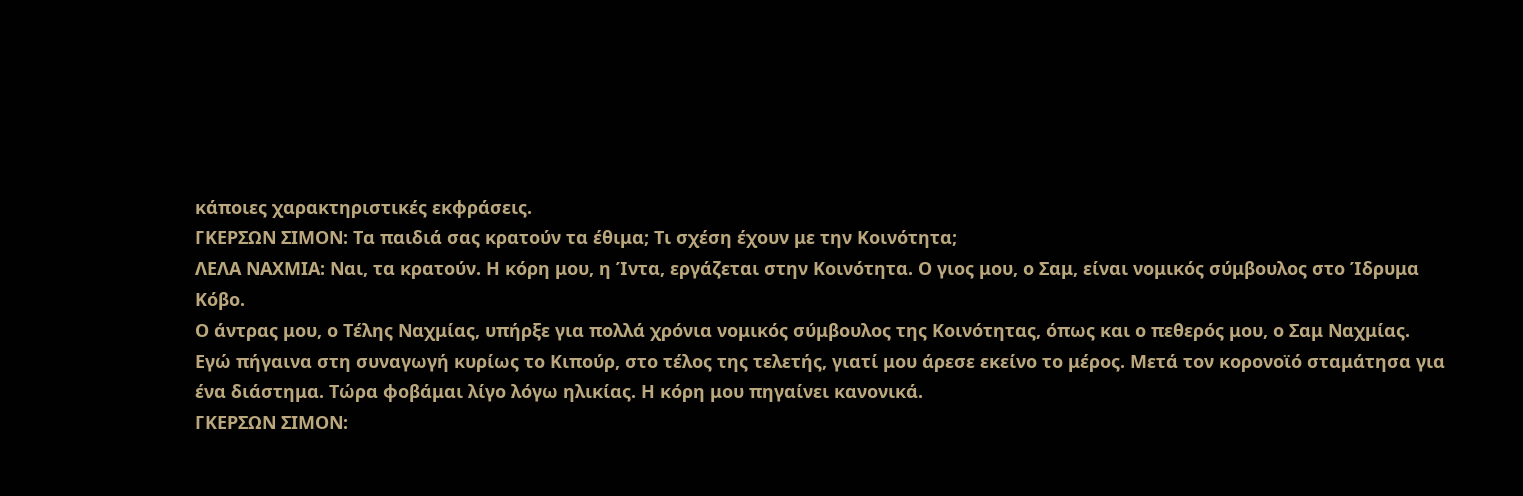κάποιες χαρακτηριστικές εκφράσεις.
ΓΚΕΡΣΩΝ ΣΙΜΟΝ: Τα παιδιά σας κρατούν τα έθιμα; Τι σχέση έχουν με την Κοινότητα;
ΛΕΛΑ ΝΑΧΜΙΑ: Ναι, τα κρατούν. Η κόρη μου, η Ίντα, εργάζεται στην Κοινότητα. Ο γιος μου, ο Σαμ, είναι νομικός σύμβουλος στο Ίδρυμα Κόβο.
Ο άντρας μου, ο Τέλης Ναχμίας, υπήρξε για πολλά χρόνια νομικός σύμβουλος της Κοινότητας, όπως και ο πεθερός μου, ο Σαμ Ναχμίας.
Εγώ πήγαινα στη συναγωγή κυρίως το Κιπούρ, στο τέλος της τελετής, γιατί μου άρεσε εκείνο το μέρος. Μετά τον κορονοϊό σταμάτησα για ένα διάστημα. Τώρα φοβάμαι λίγο λόγω ηλικίας. Η κόρη μου πηγαίνει κανονικά.
ΓΚΕΡΣΩΝ ΣΙΜΟΝ: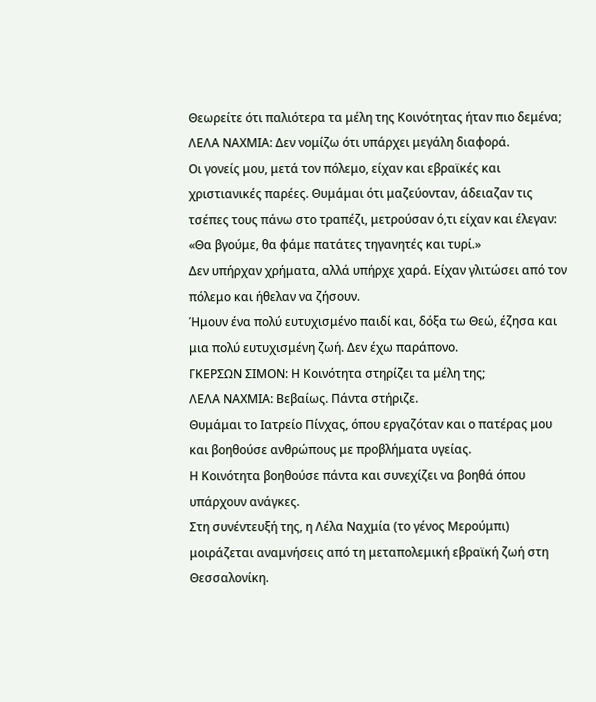Θεωρείτε ότι παλιότερα τα μέλη της Κοινότητας ήταν πιο δεμένα;
ΛΕΛΑ ΝΑΧΜΙΑ: Δεν νομίζω ότι υπάρχει μεγάλη διαφορά.
Οι γονείς μου, μετά τον πόλεμο, είχαν και εβραϊκές και χριστιανικές παρέες. Θυμάμαι ότι μαζεύονταν, άδειαζαν τις τσέπες τους πάνω στο τραπέζι, μετρούσαν ό,τι είχαν και έλεγαν: «Θα βγούμε, θα φάμε πατάτες τηγανητές και τυρί.»
Δεν υπήρχαν χρήματα, αλλά υπήρχε χαρά. Είχαν γλιτώσει από τον πόλεμο και ήθελαν να ζήσουν.
Ήμουν ένα πολύ ευτυχισμένο παιδί και, δόξα τω Θεώ, έζησα και μια πολύ ευτυχισμένη ζωή. Δεν έχω παράπονο.
ΓΚΕΡΣΩΝ ΣΙΜΟΝ: Η Κοινότητα στηρίζει τα μέλη της;
ΛΕΛΑ ΝΑΧΜΙΑ: Βεβαίως. Πάντα στήριζε.
Θυμάμαι το Ιατρείο Πίνχας, όπου εργαζόταν και ο πατέρας μου και βοηθούσε ανθρώπους με προβλήματα υγείας.
Η Κοινότητα βοηθούσε πάντα και συνεχίζει να βοηθά όπου υπάρχουν ανάγκες.
Στη συνέντευξή της, η Λέλα Ναχμία (το γένος Μερούμπι) μοιράζεται αναμνήσεις από τη μεταπολεμική εβραϊκή ζωή στη Θεσσαλονίκη.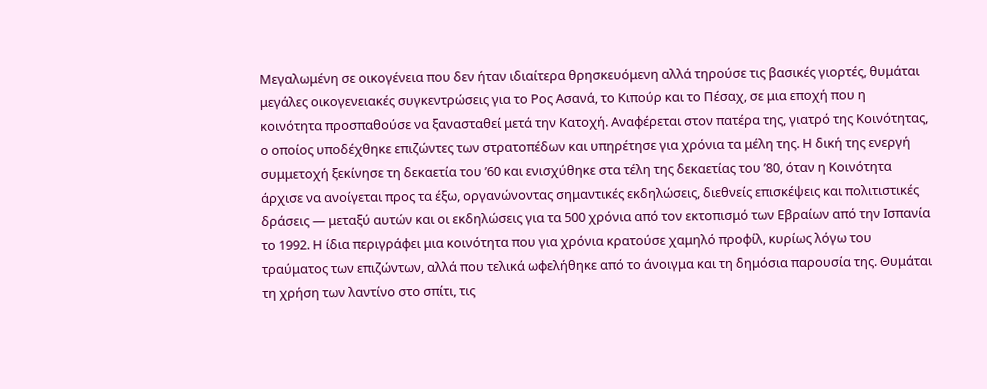Μεγαλωμένη σε οικογένεια που δεν ήταν ιδιαίτερα θρησκευόμενη αλλά τηρούσε τις βασικές γιορτές, θυμάται μεγάλες οικογενειακές συγκεντρώσεις για το Ρος Ασανά, το Κιπούρ και το Πέσαχ, σε μια εποχή που η κοινότητα προσπαθούσε να ξανασταθεί μετά την Κατοχή. Αναφέρεται στον πατέρα της, γιατρό της Κοινότητας, ο οποίος υποδέχθηκε επιζώντες των στρατοπέδων και υπηρέτησε για χρόνια τα μέλη της. Η δική της ενεργή συμμετοχή ξεκίνησε τη δεκαετία του ’60 και ενισχύθηκε στα τέλη της δεκαετίας του ’80, όταν η Κοινότητα άρχισε να ανοίγεται προς τα έξω, οργανώνοντας σημαντικές εκδηλώσεις, διεθνείς επισκέψεις και πολιτιστικές δράσεις — μεταξύ αυτών και οι εκδηλώσεις για τα 500 χρόνια από τον εκτοπισμό των Εβραίων από την Ισπανία το 1992. Η ίδια περιγράφει μια κοινότητα που για χρόνια κρατούσε χαμηλό προφίλ, κυρίως λόγω του τραύματος των επιζώντων, αλλά που τελικά ωφελήθηκε από το άνοιγμα και τη δημόσια παρουσία της. Θυμάται τη χρήση των λαντίνο στο σπίτι, τις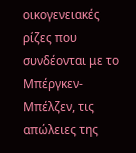οικογενειακές ρίζες που συνδέονται με το Μπέργκεν-Μπέλζεν, τις απώλειες της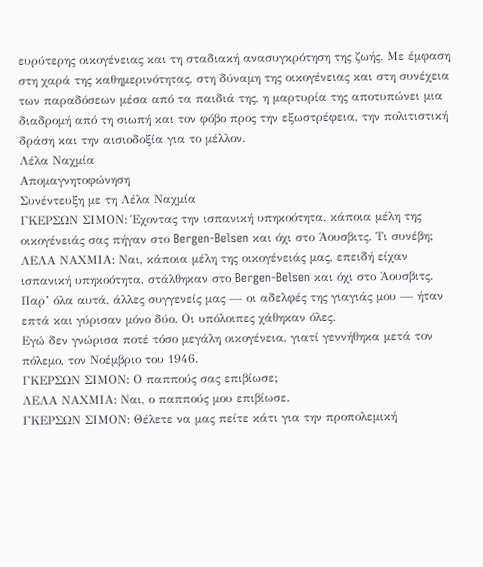ευρύτερης οικογένειας και τη σταδιακή ανασυγκρότηση της ζωής. Με έμφαση στη χαρά της καθημερινότητας, στη δύναμη της οικογένειας και στη συνέχεια των παραδόσεων μέσα από τα παιδιά της, η μαρτυρία της αποτυπώνει μια διαδρομή από τη σιωπή και τον φόβο προς την εξωστρέφεια, την πολιτιστική δράση και την αισιοδοξία για το μέλλον.
Λέλα Ναχμία
Απομαγνητοφώνηση
Συνέντευξη με τη Λέλα Ναχμία
ΓΚΕΡΣΩΝ ΣΙΜΟΝ: Έχοντας την ισπανική υπηκοότητα, κάποια μέλη της οικογένειάς σας πήγαν στο Bergen-Belsen και όχι στο Άουσβιτς. Τι συνέβη;
ΛΕΛΑ ΝΑΧΜΙΑ: Ναι, κάποια μέλη της οικογένειάς μας, επειδή είχαν ισπανική υπηκοότητα, στάλθηκαν στο Bergen-Belsen και όχι στο Άουσβιτς. Παρ’ όλα αυτά, άλλες συγγενείς μας — οι αδελφές της γιαγιάς μου — ήταν επτά και γύρισαν μόνο δύο. Οι υπόλοιπες χάθηκαν όλες.
Εγώ δεν γνώρισα ποτέ τόσο μεγάλη οικογένεια, γιατί γεννήθηκα μετά τον πόλεμο, τον Νοέμβριο του 1946.
ΓΚΕΡΣΩΝ ΣΙΜΟΝ: Ο παππούς σας επιβίωσε;
ΛΕΛΑ ΝΑΧΜΙΑ: Ναι, ο παππούς μου επιβίωσε.
ΓΚΕΡΣΩΝ ΣΙΜΟΝ: Θέλετε να μας πείτε κάτι για την προπολεμική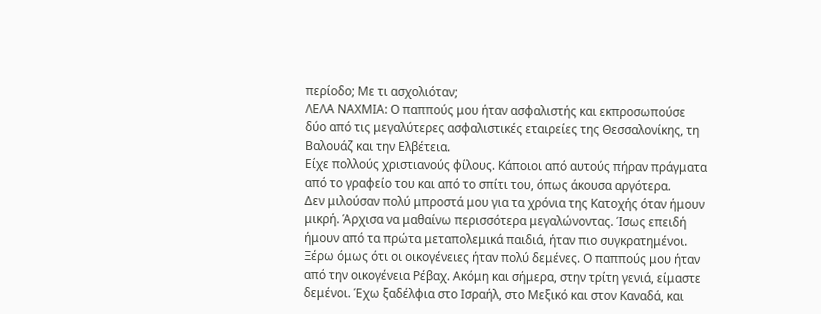περίοδο; Με τι ασχολιόταν;
ΛΕΛΑ ΝΑΧΜΙΑ: Ο παππούς μου ήταν ασφαλιστής και εκπροσωπούσε δύο από τις μεγαλύτερες ασφαλιστικές εταιρείες της Θεσσαλονίκης, τη Βαλουάζ και την Ελβέτεια.
Είχε πολλούς χριστιανούς φίλους. Κάποιοι από αυτούς πήραν πράγματα από το γραφείο του και από το σπίτι του, όπως άκουσα αργότερα.
Δεν μιλούσαν πολύ μπροστά μου για τα χρόνια της Κατοχής όταν ήμουν μικρή. Άρχισα να μαθαίνω περισσότερα μεγαλώνοντας. Ίσως επειδή ήμουν από τα πρώτα μεταπολεμικά παιδιά, ήταν πιο συγκρατημένοι.
Ξέρω όμως ότι οι οικογένειες ήταν πολύ δεμένες. Ο παππούς μου ήταν από την οικογένεια Ρέβαχ. Ακόμη και σήμερα, στην τρίτη γενιά, είμαστε δεμένοι. Έχω ξαδέλφια στο Ισραήλ, στο Μεξικό και στον Καναδά, και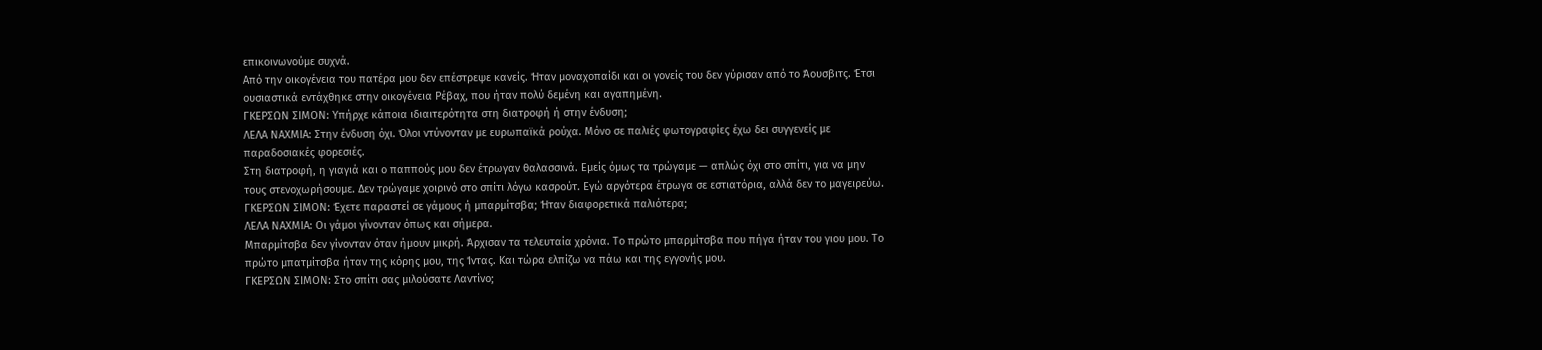επικοινωνούμε συχνά.
Από την οικογένεια του πατέρα μου δεν επέστρεψε κανείς. Ήταν μοναχοπαίδι και οι γονείς του δεν γύρισαν από το Άουσβιτς. Έτσι ουσιαστικά εντάχθηκε στην οικογένεια Ρέβαχ, που ήταν πολύ δεμένη και αγαπημένη.
ΓΚΕΡΣΩΝ ΣΙΜΟΝ: Υπήρχε κάποια ιδιαιτερότητα στη διατροφή ή στην ένδυση;
ΛΕΛΑ ΝΑΧΜΙΑ: Στην ένδυση όχι. Όλοι ντύνονταν με ευρωπαϊκά ρούχα. Μόνο σε παλιές φωτογραφίες έχω δει συγγενείς με παραδοσιακές φορεσιές.
Στη διατροφή, η γιαγιά και ο παππούς μου δεν έτρωγαν θαλασσινά. Εμείς όμως τα τρώγαμε — απλώς όχι στο σπίτι, για να μην τους στενοχωρήσουμε. Δεν τρώγαμε χοιρινό στο σπίτι λόγω κασρούτ. Εγώ αργότερα έτρωγα σε εστιατόρια, αλλά δεν το μαγειρεύω.
ΓΚΕΡΣΩΝ ΣΙΜΟΝ: Έχετε παραστεί σε γάμους ή μπαρμίτσβα; Ήταν διαφορετικά παλιότερα;
ΛΕΛΑ ΝΑΧΜΙΑ: Οι γάμοι γίνονταν όπως και σήμερα.
Μπαρμίτσβα δεν γίνονταν όταν ήμουν μικρή. Άρχισαν τα τελευταία χρόνια. Το πρώτο μπαρμίτσβα που πήγα ήταν του γιου μου. Το πρώτο μπατμίτσβα ήταν της κόρης μου, της Ίντας. Και τώρα ελπίζω να πάω και της εγγονής μου.
ΓΚΕΡΣΩΝ ΣΙΜΟΝ: Στο σπίτι σας μιλούσατε Λαντίνο;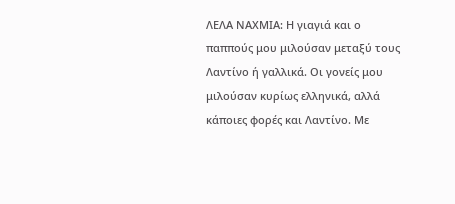ΛΕΛΑ ΝΑΧΜΙΑ: Η γιαγιά και ο παππούς μου μιλούσαν μεταξύ τους Λαντίνο ή γαλλικά. Οι γονείς μου μιλούσαν κυρίως ελληνικά, αλλά κάποιες φορές και Λαντίνο. Με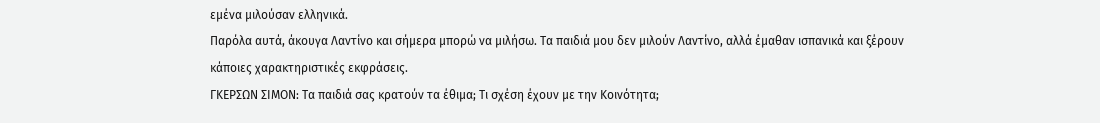εμένα μιλούσαν ελληνικά.
Παρόλα αυτά, άκουγα Λαντίνο και σήμερα μπορώ να μιλήσω. Τα παιδιά μου δεν μιλούν Λαντίνο, αλλά έμαθαν ισπανικά και ξέρουν κάποιες χαρακτηριστικές εκφράσεις.
ΓΚΕΡΣΩΝ ΣΙΜΟΝ: Τα παιδιά σας κρατούν τα έθιμα; Τι σχέση έχουν με την Κοινότητα;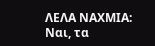ΛΕΛΑ ΝΑΧΜΙΑ: Ναι, τα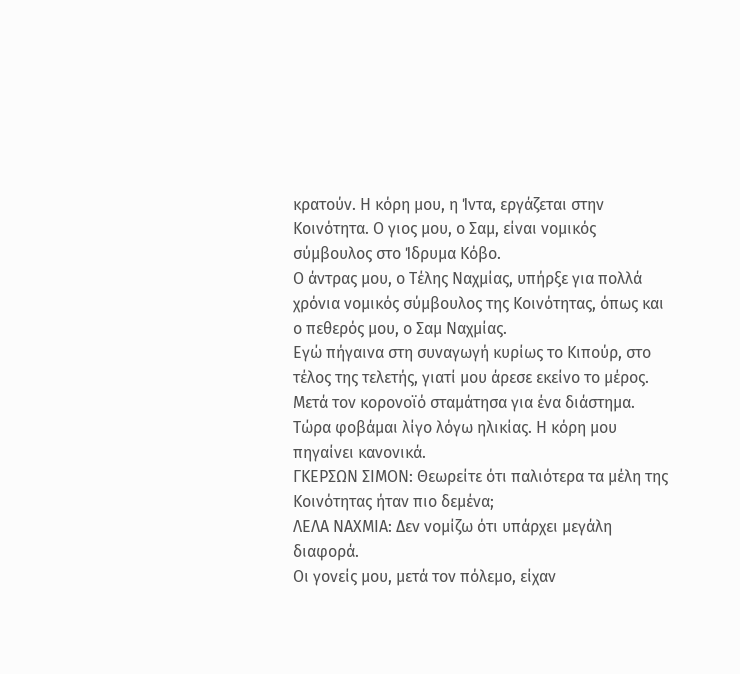κρατούν. Η κόρη μου, η Ίντα, εργάζεται στην Κοινότητα. Ο γιος μου, ο Σαμ, είναι νομικός σύμβουλος στο Ίδρυμα Κόβο.
Ο άντρας μου, ο Τέλης Ναχμίας, υπήρξε για πολλά χρόνια νομικός σύμβουλος της Κοινότητας, όπως και ο πεθερός μου, ο Σαμ Ναχμίας.
Εγώ πήγαινα στη συναγωγή κυρίως το Κιπούρ, στο τέλος της τελετής, γιατί μου άρεσε εκείνο το μέρος. Μετά τον κορονοϊό σταμάτησα για ένα διάστημα. Τώρα φοβάμαι λίγο λόγω ηλικίας. Η κόρη μου πηγαίνει κανονικά.
ΓΚΕΡΣΩΝ ΣΙΜΟΝ: Θεωρείτε ότι παλιότερα τα μέλη της Κοινότητας ήταν πιο δεμένα;
ΛΕΛΑ ΝΑΧΜΙΑ: Δεν νομίζω ότι υπάρχει μεγάλη διαφορά.
Οι γονείς μου, μετά τον πόλεμο, είχαν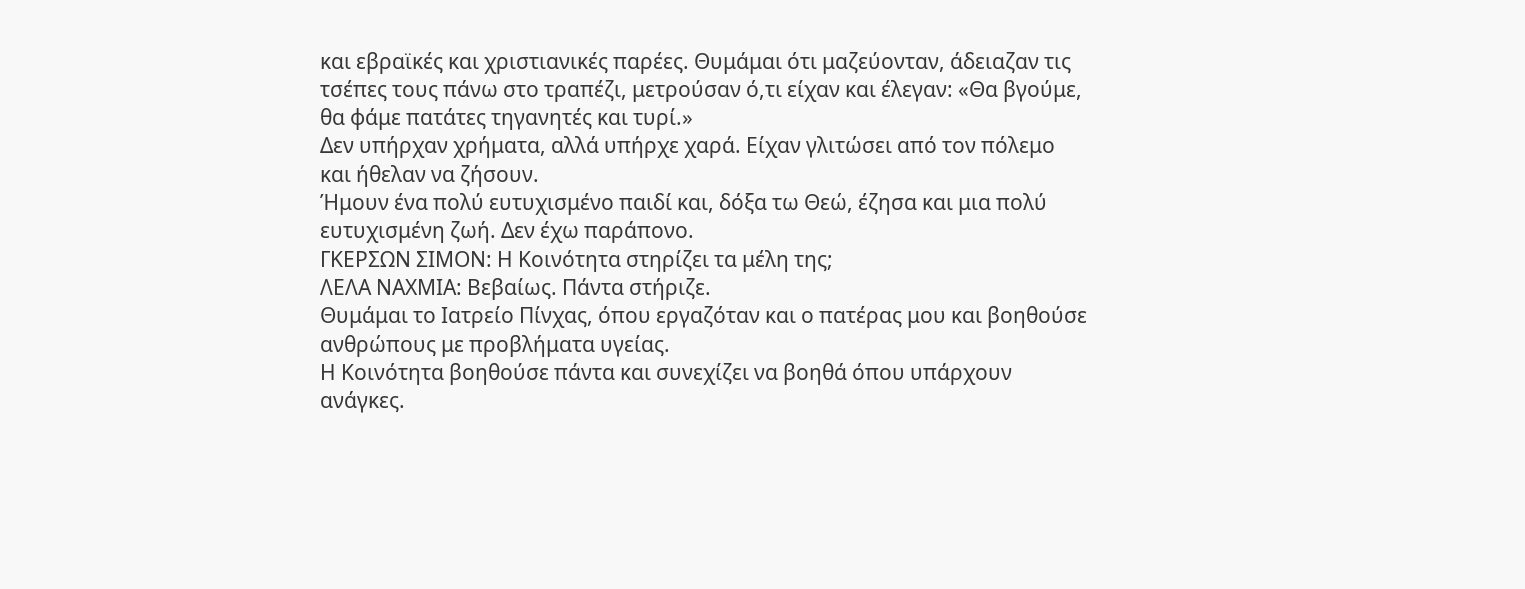και εβραϊκές και χριστιανικές παρέες. Θυμάμαι ότι μαζεύονταν, άδειαζαν τις τσέπες τους πάνω στο τραπέζι, μετρούσαν ό,τι είχαν και έλεγαν: «Θα βγούμε, θα φάμε πατάτες τηγανητές και τυρί.»
Δεν υπήρχαν χρήματα, αλλά υπήρχε χαρά. Είχαν γλιτώσει από τον πόλεμο και ήθελαν να ζήσουν.
Ήμουν ένα πολύ ευτυχισμένο παιδί και, δόξα τω Θεώ, έζησα και μια πολύ ευτυχισμένη ζωή. Δεν έχω παράπονο.
ΓΚΕΡΣΩΝ ΣΙΜΟΝ: Η Κοινότητα στηρίζει τα μέλη της;
ΛΕΛΑ ΝΑΧΜΙΑ: Βεβαίως. Πάντα στήριζε.
Θυμάμαι το Ιατρείο Πίνχας, όπου εργαζόταν και ο πατέρας μου και βοηθούσε ανθρώπους με προβλήματα υγείας.
Η Κοινότητα βοηθούσε πάντα και συνεχίζει να βοηθά όπου υπάρχουν ανάγκες.